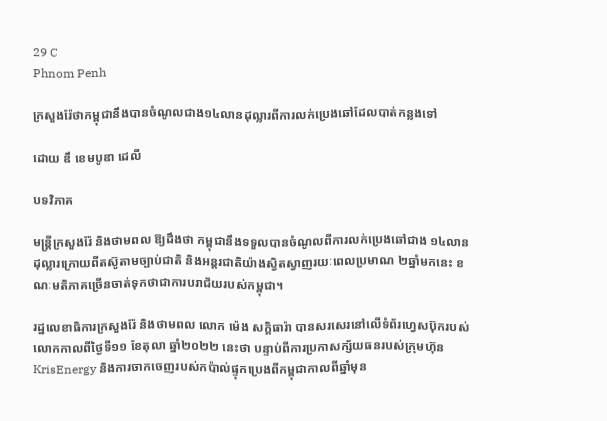29 C
Phnom Penh

ក្រសួងរ៉ែថាកម្ពុជានឹងបានចំណូលជាង១៤លានដុល្លារពីការលក់ប្រេងឆៅដែលបាត់កន្លងទៅ

ដោយ ឌឹ ខេមបូឌា ដេលី

បទវិភាគ

មន្ត្រីក្រសួងរ៉ែ និងថាមពល ឱ្យដឹងថា កម្ពុជានឹងទទួលបានចំណូលពីការលក់ប្រេងឆៅជាង ១៤លានដុល្លារក្រោយពីតស៊ូតាមច្បាប់ជាតិ និងអន្តរជាតិយ៉ាងស្វិតស្វាញរយៈពេលប្រមាណ ២ឆ្នាំមកនេះ ខណៈមតិភាគច្រើនចាត់ទុកថាជាការបរាជ័យរបស់កម្ពុជា។

រដ្ឋលេខាធិការក្រសួងរ៉ែ និងថាមពល លោក ម៉េង សក្តិធារ៉ា បានសរសេរនៅលើទំព័រហ្វេសប៊ុករបស់លោកកាលពីថ្ងៃទី១១ ខែតុលា ឆ្នាំ២០២២ នេះថា បន្ទាប់ពីការប្រកាសក្ស័យធនរបស់ក្រុមហ៊ុន KrisEnergy និងការចាកចេញរបស់កប៉ាល់ផ្ទុកប្រេងពីកម្ពុជាកាលពីឆ្នាំមុន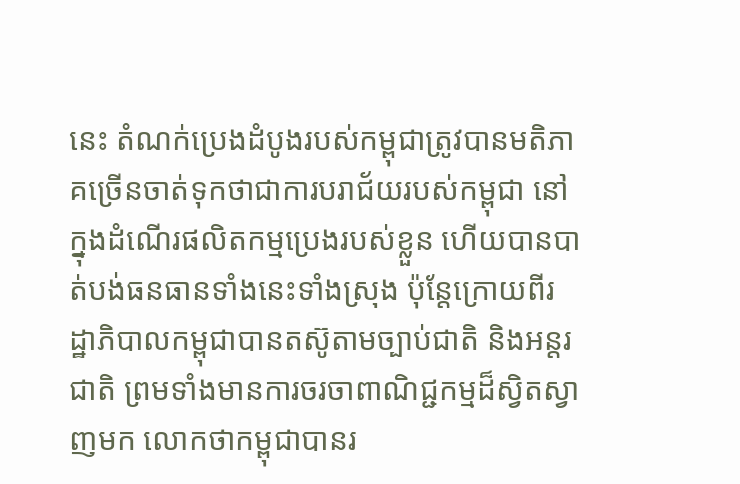នេះ តំណក់ប្រេងដំបូងរបស់កម្ពុជាត្រូវបានមតិភាគច្រើនចាត់ទុកថាជាការបរាជ័យរបស់កម្ពុជា នៅក្នុងដំណើរផលិតកម្មប្រេងរបស់ខ្លួន ហើយបានបាត់បង់ធនធានទាំងនេះទាំងស្រុង ប៉ុន្តែក្រោយពីរដ្ឋាភិបាលកម្ពុជាបានតស៊ូតាមច្បាប់ជាតិ និងអន្តរជាតិ ព្រមទាំងមានការចរចាពាណិជ្ជកម្មដ៏ស្វិតស្វាញមក លោកថាកម្ពុជាបានរ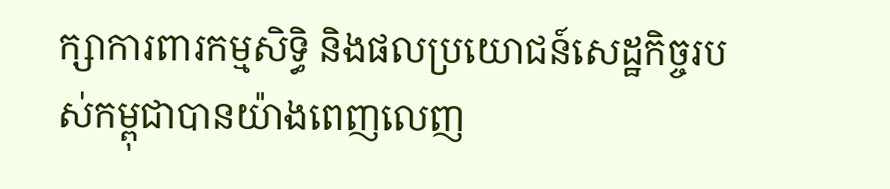ក្សាការពារកម្មសិទ្ធិ និងផលប្រយោជន៍សេដ្ឋកិច្ចរបស់កម្ពុជាបានយ៉ាងពេញលេញ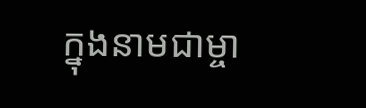ក្នុងនាមជាម្ចា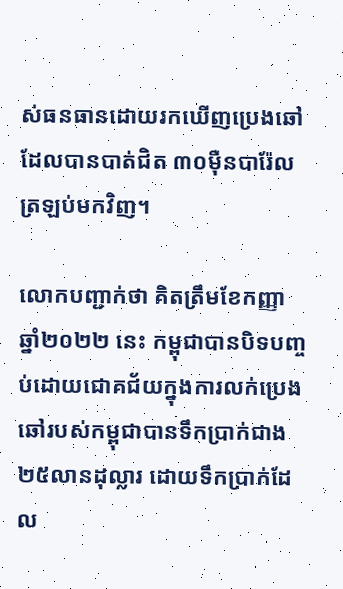ស់ធនធានដោយរកឃើញប្រេងឆៅដែលបានបាត់ជិត ៣០ម៉ឺនបារ៉ែលត្រឡប់មកវិញ។

លោកបញ្ជាក់ថា គិតត្រឹមខែកញ្ញា ឆ្នាំ២០២២ នេះ កម្ពុជាបានបិទបញ្ចប់ដោយជោគជ័យក្នុងការលក់ប្រេងឆៅរបស់កម្ពុជាបានទឹកប្រាក់ជាង ២៥លានដុល្លារ ដោយទឹកប្រាក់ដែល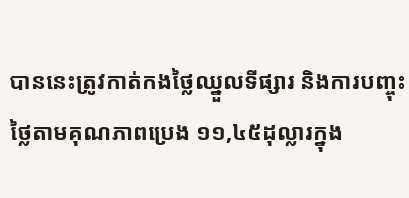បាននេះត្រូវកាត់កងថ្លៃឈ្នួលទីផ្សារ និងការបញ្ចុះថ្លៃតាមគុណភាពប្រេង ១១,៤៥ដុល្លារក្នុង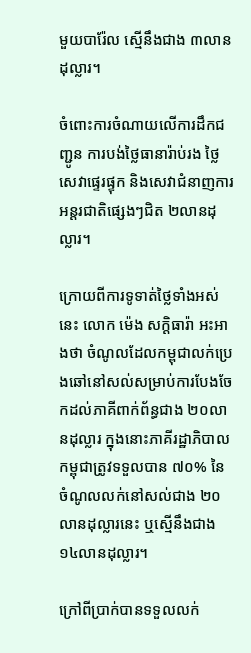មួយបារ៉ែល ស្មើនឹងជាង ៣លានដុល្លារ។

ចំពោះការចំណាយលើការដឹកជញ្ជូន ការបង់ថ្លៃធានារ៉ាប់រង ថ្លៃសេវាផ្ទេរផ្ទុក និងសេវាជំនាញការអន្តរជាតិផ្សេងៗជិត ២លានដុល្លារ។

ក្រោយពីការទូទាត់ថ្លៃទាំងអស់នេះ លោក ម៉េង សក្តិធារ៉ា អះអាងថា ចំណូលដែលកម្ពុជាលក់ប្រេងឆៅនៅសល់សម្រាប់ការបែងចែកដល់ភាគីពាក់ព័ន្ធជាង ២០លានដុល្លារ ក្នុងនោះភាគីរដ្ឋាភិបាលកម្ពុជាត្រូវទទួលបាន ៧០% នៃចំណូលលក់នៅសល់ជាង ២០លានដុល្លារនេះ ឬស្មើនឹងជាង ១៤លានដុល្លារ។

ក្រៅពីប្រាក់បានទទួលលក់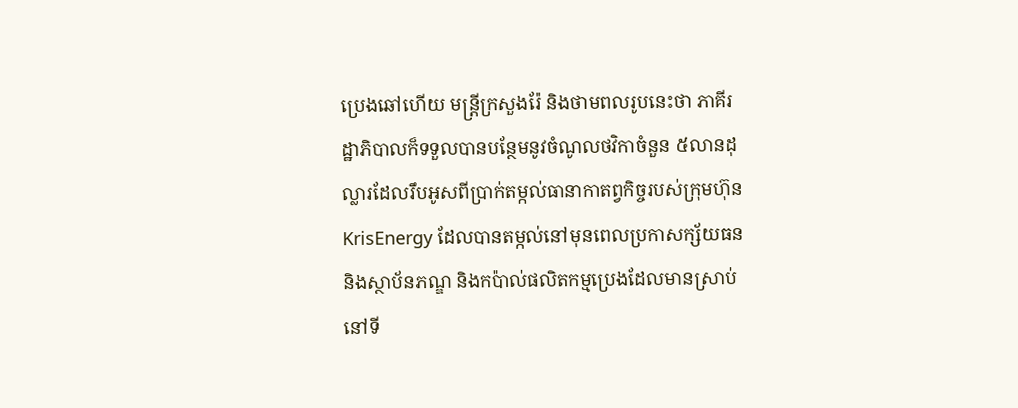ប្រេងឆៅហើយ មន្ត្រីក្រសួងរ៉ែ និងថាមពលរូបនេះថា ភាគីរដ្ឋាភិបាលក៏ទទួលបានបន្ថែមនូវចំណូលថវិកាចំនួន ៥លានដុល្លារដែលរឹបអូសពីប្រាក់តម្កល់ធានាកាតព្វកិច្ចរបស់ក្រុមហ៊ុន KrisEnergy ដែលបានតម្កល់នៅមុនពេលប្រកាសក្ស័យធន និងស្ថាប័នភណ្ឌ និងកប៉ាល់ផលិតកម្មប្រេងដែលមានស្រាប់នៅទី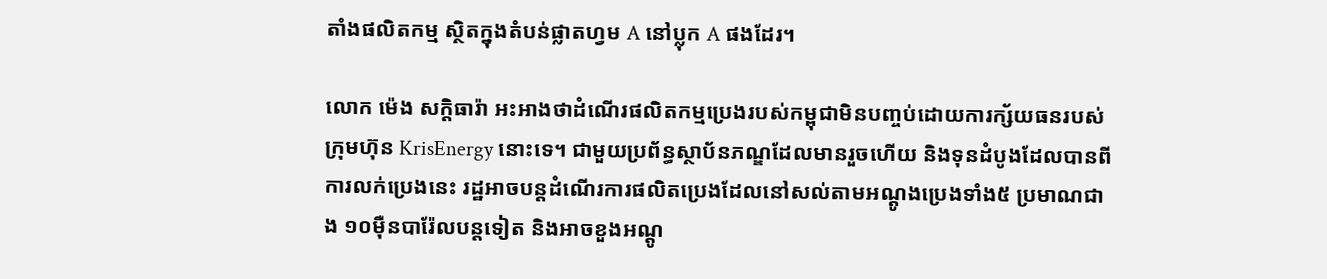តាំងផលិតកម្ម ស្ថិតក្នុងតំបន់ផ្លាតហ្វម A នៅប្លុក A ផងដែរ។

លោក ម៉េង សក្តិធារ៉ា អះអាងថាដំណើរផលិតកម្មប្រេងរបស់កម្ពុជាមិនបញ្ចប់ដោយការក្ស័យធនរបស់ក្រុមហ៊ុន KrisEnergy នោះទេ។ ជាមួយប្រព័ន្ធស្ថាប័នភណ្ឌដែលមានរួចហើយ និងទុនដំបូងដែលបានពីការលក់ប្រេងនេះ រដ្ឋអាចបន្តដំណើរការផលិតប្រេងដែលនៅសល់តាមអណ្ដូងប្រេងទាំង៥ ប្រមាណជាង ១០ម៉ឺនបារ៉ែលបន្តទៀត និងអាចខួងអណ្ដូ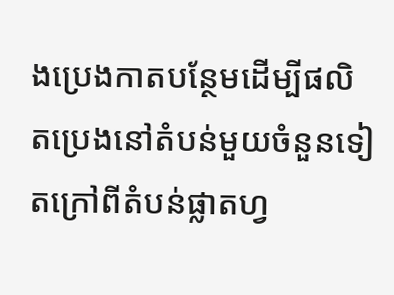ងប្រេងកាតបន្ថែមដើម្បីផលិតប្រេងនៅតំបន់មួយចំនួនទៀតក្រៅពីតំបន់ផ្លាតហ្វ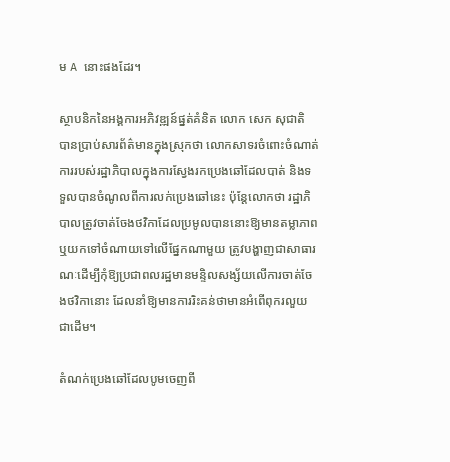ម A នោះផងដែរ។

ស្ថាបនិកនៃអង្គការអភិវឌ្ឍន៍ផ្នត់គំនិត លោក សេក សុជាតិ បានប្រាប់សារព័ត៌មានក្នុងស្រុកថា លោកសាទរចំពោះចំណាត់ការរបស់រដ្ឋាភិបាលក្នុងការស្វែងរកប្រេងឆៅដែលបាត់ និងទទួលបានចំណូលពីការលក់ប្រេងឆៅនេះ ប៉ុន្តែលោកថា រដ្ឋាភិបាលត្រូវចាត់ចែងថវិកាដែលប្រមូលបាននោះឱ្យមានតម្លាភាព ឬយកទៅចំណាយទៅលើផ្នែកណាមួយ ត្រូវបង្ហាញជាសាធារណៈដើម្បីកុំឱ្យប្រជាពលរដ្ឋមានមន្ទិលសង្ស័យលើការចាត់ចែងថវិកានោះ ដែលនាំឱ្យមានការរិះគន់ថាមានអំពើពុករលួយ ជាដើម។

តំណក់ប្រេងឆៅដែលបូមចេញពី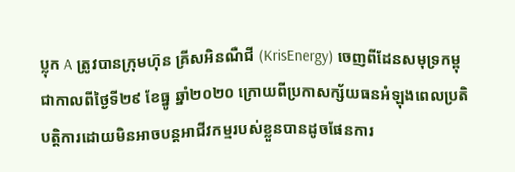ប្លុក A ត្រូវបានក្រុមហ៊ុន គ្រីសអិនណឺជី (KrisEnergy) ចេញពីដែនសមុទ្រកម្ពុជាកាលពីថ្ងៃទី២៩ ខែធ្នូ ឆ្នាំ២០២០ ក្រោយពីប្រកាសក្ស័យធនអំឡុងពេលប្រតិបត្តិការដោយមិនអាចបន្តអាជីវកម្មរបស់ខ្លួនបានដូចផែនការ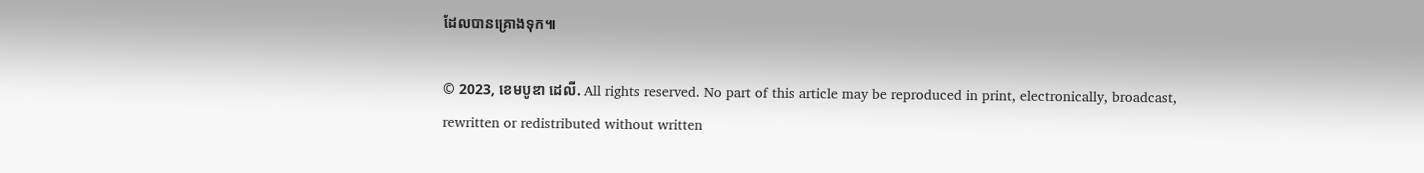ដែលបានគ្រោងទុក៕

© 2023, ខេមបូឌា ដេលី. All rights reserved. No part of this article may be reproduced in print, electronically, broadcast, rewritten or redistributed without written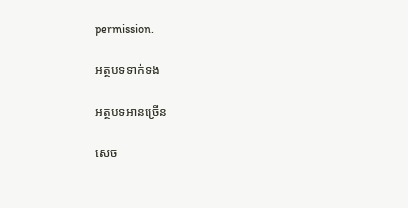permission.

អត្ថបទទាក់ទង

អត្ថបទអានច្រើន

សេច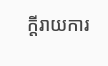ក្ដីរាយការ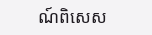ណ៍ពិសេស